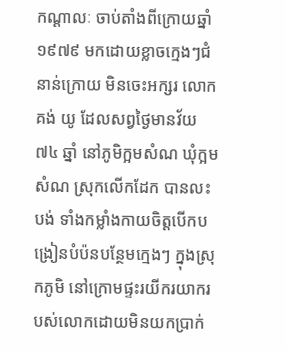កណ្តាលៈ ចាប់តាំងពីក្រោយឆ្នាំ ១៩៧៩ មកដោយខ្លាចក្មេងៗជំនាន់ក្រោយ មិនចេះអក្សរ លោក គង់ យូ ដែលសព្វថ្ងៃមានវ័យ ៧៤ ឆ្នាំ នៅភូមិក្អមសំណ ឃុំក្អមសំណ ស្រុកលើកដែក បានលះបង់ ទាំងកម្លាំងកាយចិត្តបើកបង្រៀនបំប៉នបន្ថែមក្មេងៗ ក្នុងស្រុកភូមិ នៅក្រោមផ្ទះរយីករយាករបស់លោកដោយមិនយកប្រាក់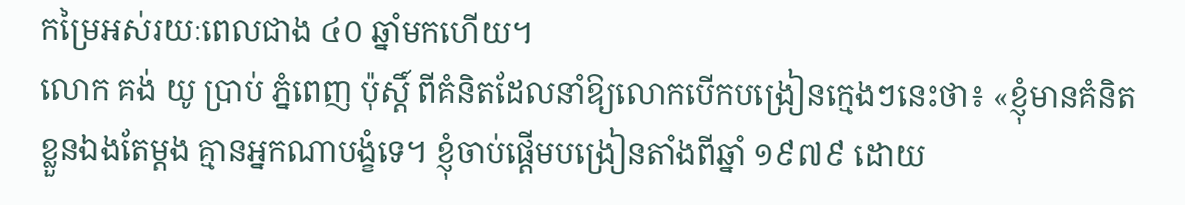កម្រៃអស់រយៈពេលជាង ៤០ ឆ្នាំមកហើយ។
លោក គង់ យូ ប្រាប់ ភ្នំពេញ ប៉ុស្តិ៍ ពីគំនិតដែលនាំឱ្យលោកបើកបង្រៀនក្មេងៗនេះថា៖ «ខ្ញុំមានគំនិតខ្លួនឯងតែម្ដង គ្មានអ្នកណាបង្ខំទេ។ ខ្ញុំចាប់ផ្ដើមបង្រៀនតាំងពីឆ្នាំ ១៩៧៩ ដោយ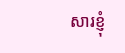សារខ្ញុំ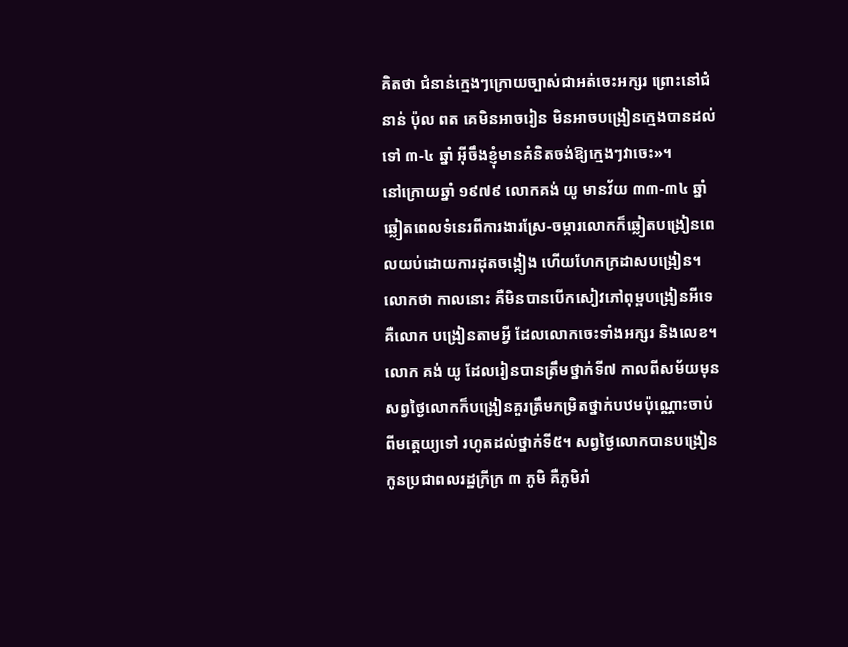គិតថា ជំនាន់ក្មេងៗក្រោយច្បាស់ជាអត់ចេះអក្សរ ព្រោះនៅជំនាន់ ប៉ុល ពត គេមិនអាចរៀន មិនអាចបង្រៀនក្មេងបានដល់ទៅ ៣-៤ ឆ្នាំ អ៊ីចឹងខ្ញុំមានគំនិតចង់ឱ្យក្មេងៗវាចេះ»។
នៅក្រោយឆ្នាំ ១៩៧៩ លោកគង់ យូ មានវ័យ ៣៣-៣៤ ឆ្នាំ ឆ្លៀតពេលទំនេរពីការងារស្រែ-ចម្ការលោកក៏ឆ្លៀតបង្រៀនពេលយប់ដោយការដុតចង្កៀង ហើយហែកក្រដាសបង្រៀន។ លោកថា កាលនោះ គឺមិនបានបើកសៀវភៅពុម្ពបង្រៀនអីទេ គឺលោក បង្រៀនតាមអ្វី ដែលលោកចេះទាំងអក្សរ និងលេខ។
លោក គង់ យូ ដែលរៀនបានត្រឹមថ្នាក់ទី៧ កាលពីសម័យមុនសព្វថ្ងៃលោកក៏បង្រៀនគួរត្រឹមកម្រិតថ្នាក់បឋមប៉ុណ្ណោះចាប់ពីមត្តេយ្យទៅ រហូតដល់ថ្នាក់ទី៥។ សព្វថ្ងៃលោកបានបង្រៀនកូនប្រជាពលរដ្ឋក្រីក្រ ៣ ភូមិ គឺភូមិរាំ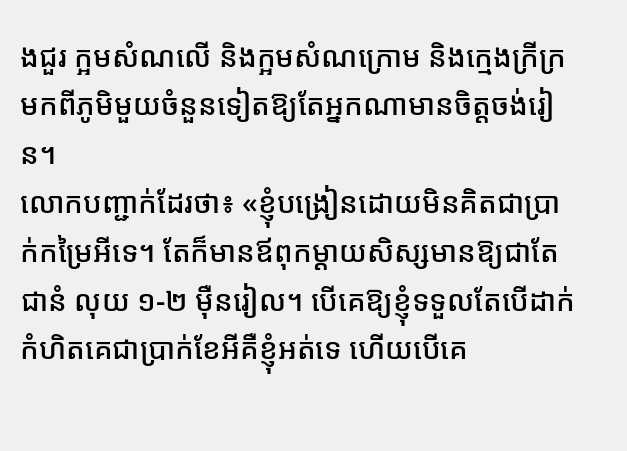ងជួរ ក្អមសំណលើ និងក្អមសំណក្រោម និងក្មេងក្រីក្រមកពីភូមិមួយចំនួនទៀតឱ្យតែអ្នកណាមានចិត្តចង់រៀន។
លោកបញ្ជាក់ដែរថា៖ «ខ្ញុំបង្រៀនដោយមិនគិតជាប្រាក់កម្រៃអីទេ។ តែក៏មានឪពុកម្ដាយសិស្សមានឱ្យជាតែ ជានំ លុយ ១-២ ម៉ឺនរៀល។ បើគេឱ្យខ្ញុំទទួលតែបើដាក់កំហិតគេជាប្រាក់ខែអីគឺខ្ញុំអត់ទេ ហើយបើគេ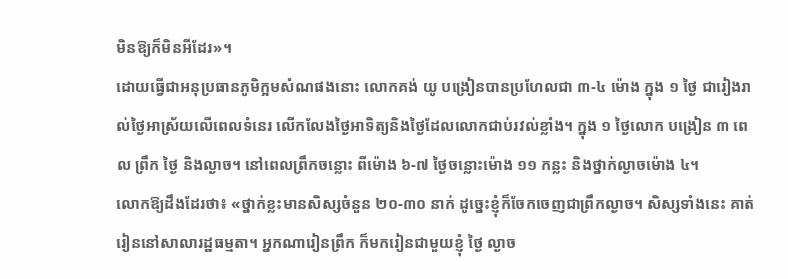មិនឱ្យក៏មិនអីដែរ»។
ដោយធ្វើជាអនុប្រធានភូមិក្អមសំណផងនោះ លោកគង់ យូ បង្រៀនបានប្រហែលជា ៣-៤ ម៉ោង ក្នុង ១ ថ្ងៃ ជារៀងរាល់ថ្ងៃអាស្រ័យលើពេលទំនេរ លើកលែងថ្ងៃអាទិត្យនិងថ្ងៃដែលលោកជាប់រវល់ខ្លាំង។ ក្នុង ១ ថ្ងៃលោក បង្រៀន ៣ ពេល ព្រឹក ថ្ងៃ និងល្ងាច។ នៅពេលព្រឹកចន្លោះ ពីម៉ោង ៦-៧ ថ្ងៃចន្លោះម៉ោង ១១ កន្លះ និងថ្នាក់ល្ងាចម៉ោង ៤។
លោកឱ្យដឹងដែរថា៖ «ថ្នាក់ខ្លះមានសិស្សចំនួន ២០-៣០ នាក់ ដូច្នេះខ្ញុំក៏ចែកចេញជាព្រឹកល្ងាច។ សិស្សទាំងនេះ គាត់រៀននៅសាលារដ្ឋធម្មតា។ អ្នកណារៀនព្រឹក ក៏មករៀនជាមួយខ្ញុំ ថ្ងៃ ល្ងាច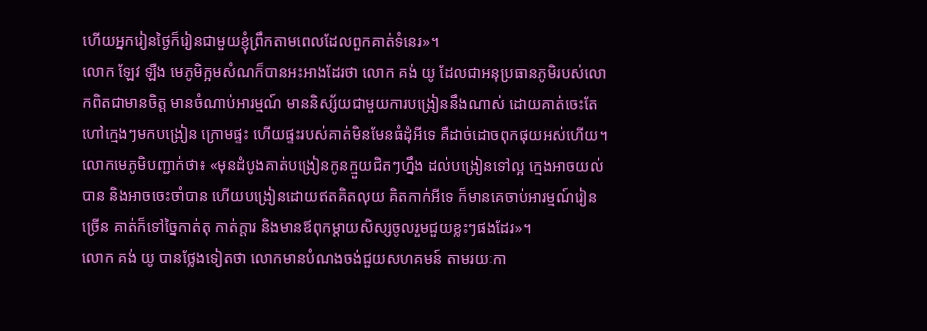ហើយអ្នករៀនថ្ងៃក៏រៀនជាមួយខ្ញុំព្រឹកតាមពេលដែលពួកគាត់ទំនេរ»។
លោក ឡែវ ឡឺង មេភូមិក្អមសំណក៏បានអះអាងដែរថា លោក គង់ យូ ដែលជាអនុប្រធានភូមិរបស់លោកពិតជាមានចិត្ត មានចំណាប់អារម្មណ៍ មាននិស្ស័យជាមួយការបង្រៀននឹងណាស់ ដោយគាត់ចេះតែហៅក្មេងៗមកបង្រៀន ក្រោមផ្ទះ ហើយផ្ទះរបស់គាត់មិនមែនធំដុំអីទេ គឺដាច់ដោចពុកផុយអស់ហើយ។
លោកមេភូមិបញ្ជាក់ថា៖ «មុនដំបូងគាត់បង្រៀនកូនក្មួយជិតៗហ្នឹង ដល់បង្រៀនទៅល្អ ក្មេងអាចយល់បាន និងអាចចេះចាំបាន ហើយបង្រៀនដោយឥតគិតលុយ គិតកាក់អីទេ ក៏មានគេចាប់អារម្មណ៍រៀនច្រើន គាត់ក៏ទៅច្នៃកាត់តុ កាត់ក្ដារ និងមានឪពុកម្ដាយសិស្សចូលរួមជួយខ្លះៗផងដែរ»។
លោក គង់ យូ បានថ្លែងទៀតថា លោកមានបំណងចង់ជួយសហគមន៍ តាមរយៈកា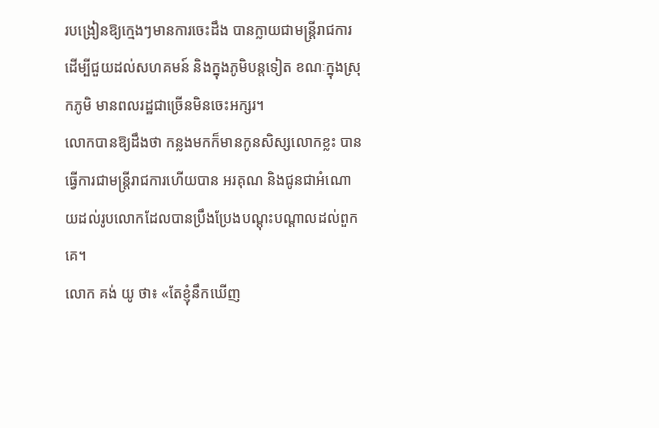របង្រៀនឱ្យក្មេងៗមានការចេះដឹង បានក្លាយជាមន្រ្តីរាជការ ដើម្បីជួយដល់សហគមន៍ និងក្នុងភូមិបន្តទៀត ខណៈក្នុងស្រុកភូមិ មានពលរដ្ឋជាច្រើនមិនចេះអក្សរ។
លោកបានឱ្យដឹងថា កន្លងមកក៏មានកូនសិស្សលោកខ្លះ បានធ្វើការជាមន្រ្តីរាជការហើយបាន អរគុណ និងជូនជាអំណោយដល់រូបលោកដែលបានប្រឹងប្រែងបណ្ដុះបណ្តាលដល់ពួកគេ។
លោក គង់ យូ ថា៖ «តែខ្ញុំនឹកឃើញ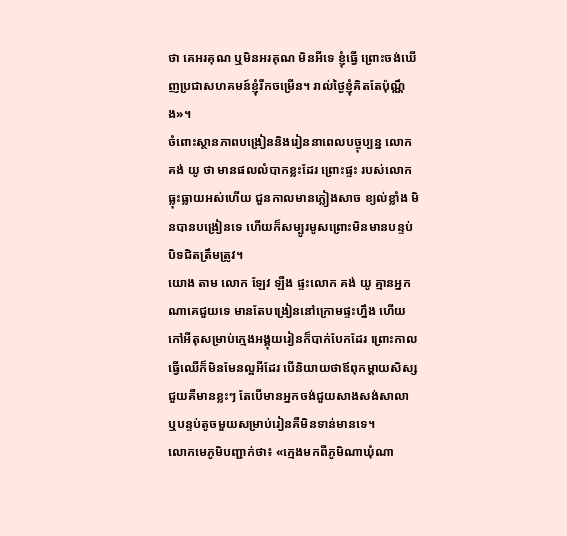ថា គេអរគុណ ឬមិនអរគុណ មិនអីទេ ខ្ញុំធ្វើ ព្រោះចង់ឃើញប្រជាសហគមន៍ខ្ញុំរីកចម្រើន។ រាល់ថ្ងៃខ្ញុំគិតតែប៉ុណ្ណឹង»។
ចំពោះស្ថានភាពបង្រៀននិងរៀននាពេលបច្ចុប្បន្ន លោក គង់ យូ ថា មានផលលំបាកខ្លះដែរ ព្រោះផ្ទះ របស់លោកធ្លុះធ្លាយអស់ហើយ ជួនកាលមានភ្លៀងសាច ខ្យល់ខ្លាំង មិនបានបង្រៀនទេ ហើយក៏សម្បូរមូសព្រោះមិនមានបន្ទប់បិទជិតត្រឹមត្រូវ។
យោង តាម លោក ឡែវ ឡឺង ផ្ទះលោក គង់ យូ គ្មានអ្នកណាគេជួយទេ មានតែបង្រៀននៅក្រោមផ្ទះហ្នឹង ហើយកៅអីតុសម្រាប់ក្មេងអង្គុយរៀនក៏បាក់បែកដែរ ព្រោះកាលធ្វើឈើក៏មិនមែនល្អអីដែរ បើនិយាយថាឪពុកម្ដាយសិស្សជួយគឺមានខ្លះៗ តែបើមានអ្នកចង់ជួយសាងសង់សាលា ឬបន្ទប់តូចមួយសម្រាប់រៀនគឺមិនទាន់មានទេ។
លោកមេភូមិបញ្ជាក់ថា៖ «ក្មេងមកពីភូមិណាឃុំណា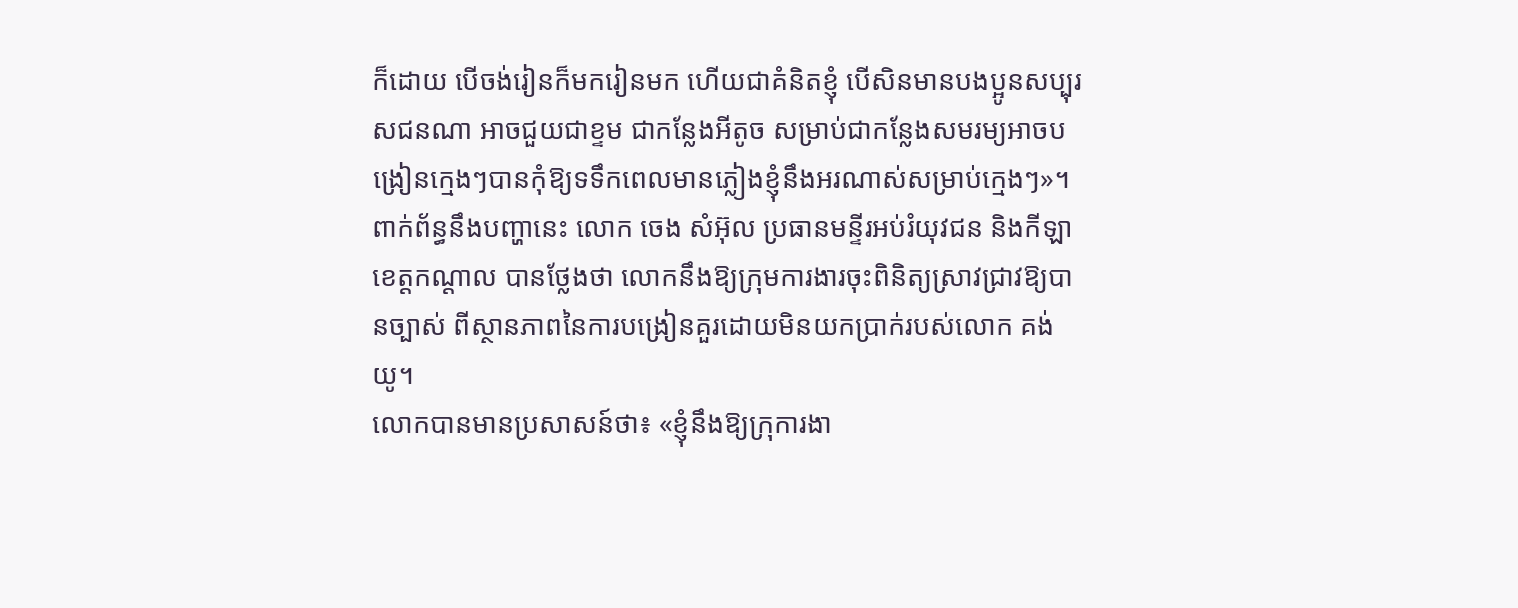ក៏ដោយ បើចង់រៀនក៏មករៀនមក ហើយជាគំនិតខ្ញុំ បើសិនមានបងប្អូនសប្បុរសជនណា អាចជួយជាខ្ទម ជាកន្លែងអីតូច សម្រាប់ជាកន្លែងសមរម្យអាចបង្រៀនក្មេងៗបានកុំឱ្យទទឹកពេលមានភ្លៀងខ្ញុំនឹងអរណាស់សម្រាប់ក្មេងៗ»។
ពាក់ព័ន្ធនឹងបញ្ហានេះ លោក ចេង សំអ៊ុល ប្រធានមន្ទីរអប់រំយុវជន និងកីឡាខេត្តកណ្តាល បានថ្លែងថា លោកនឹងឱ្យក្រុមការងារចុះពិនិត្យស្រាវជ្រាវឱ្យបានច្បាស់ ពីស្ថានភាពនៃការបង្រៀនគួរដោយមិនយកប្រាក់របស់លោក គង់ យូ។
លោកបានមានប្រសាសន៍ថា៖ «ខ្ញុំនឹងឱ្យក្រុការងា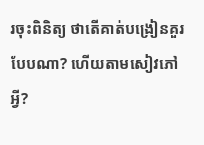រចុះពិនិត្យ ថាតើគាត់បង្រៀនគួរបែបណា? ហើយតាមសៀវភៅអ្វី?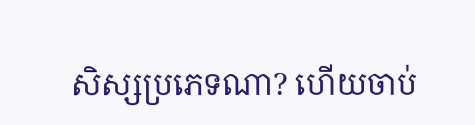សិស្សប្រភេទណា? ហើយចាប់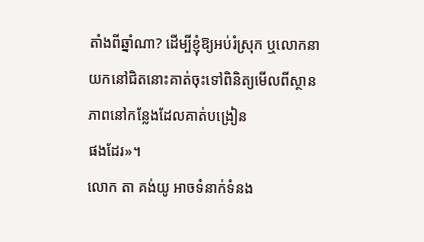តាំងពីឆ្នាំណា? ដើម្បីខ្ញុំឱ្យអប់រំស្រុក ឬលោកនាយកនៅជិតនោះគាត់ចុះទៅពិនិត្យមើលពីស្ថានភាពនៅកន្លែងដែលគាត់បង្រៀន
ផងដែរ»។
លោក តា គង់យូ អាចទំនាក់ទំនង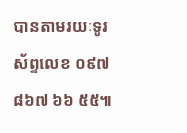បានតាមរយៈទូរស័ព្ទលេខ ០៩៧ ៨៦៧ ៦៦ ៥៥៕